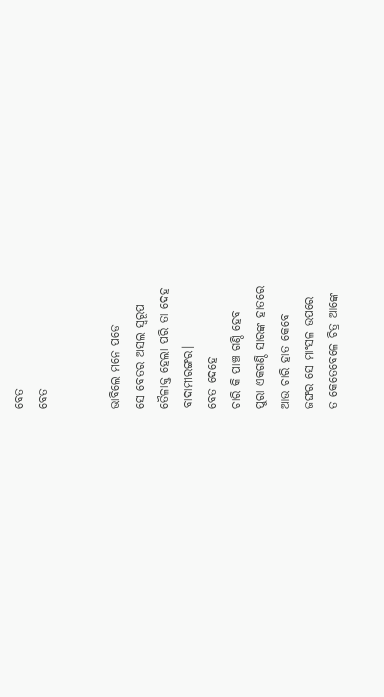ବେତ
ବେତ


ଭାବିଲେ ମନେ ପଡେ
ସେ ବେତର ଅସଲ ସ୍ୱରୂପ
ତୈଳାକ୍ତ ହେଲା ପରି ତା ଦେହ
ବାଦାମୀରଙ୍ଗର।
ବେତ ଦେହେ
ଚାରି କି ପାଞ୍ଚ ଗଣ୍ଠି ହେବ
ପୁରା ଏକଗଣ୍ଠି ସାରଙ୍କ ହାତରେ
ଆଉ ଚାରି ହାତ କେବେ
ଜଙ୍ଘର ସେ ମାଂସଳ ଉପରେ
ତ କେତେବେଳେ ଚିତ୍ର ଆଙ୍କେ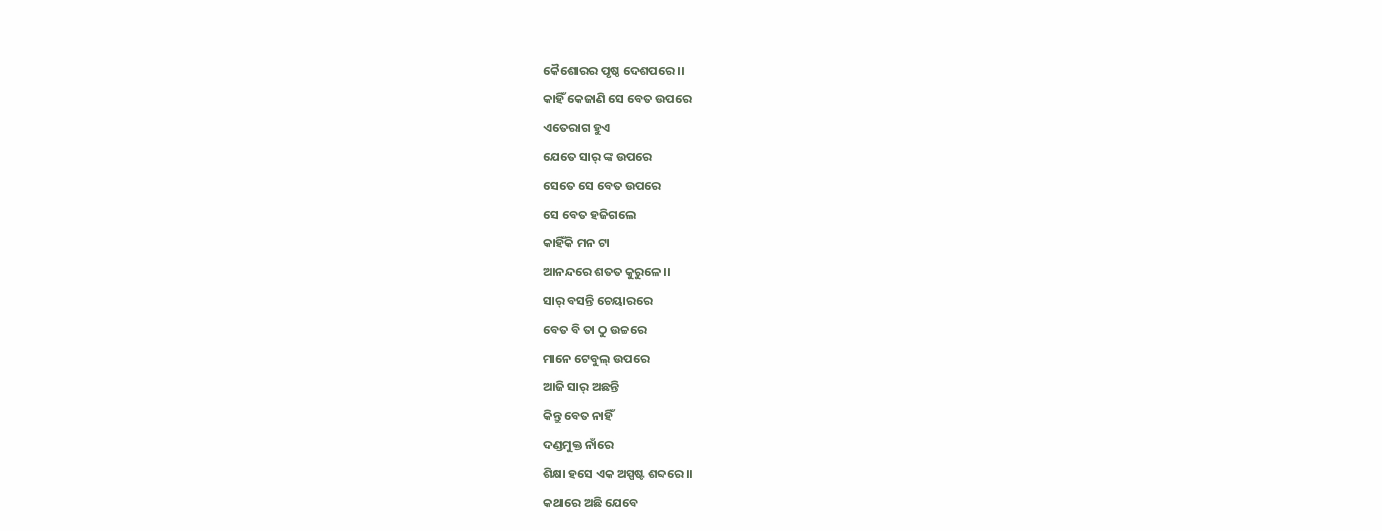କୈଶୋରର ପୃଷ୍ଠ ଦେଶପରେ ।।
କାହିଁ କେଜାଣି ସେ ବେତ ଉପରେ
ଏତେରାଗ ହୁଏ
ଯେତେ ସାର୍ ଙ୍କ ଉପରେ
ସେତେ ସେ ବେତ ଉପରେ
ସେ ବେତ ହଜିଗଲେ
କାହିଁକି ମନ ଟା
ଆନନ୍ଦରେ ଶତତ କୁରୁଳେ।।
ସାର୍ ବସନ୍ତି ଚେୟାରରେ
ବେତ ବି ତା ଠୁ ଉଚ୍ଚରେ
ମାନେ ଟେବୁଲ୍ ଉପରେ
ଆଜି ସାର୍ ଅଛନ୍ତି
କିନ୍ତୁ ବେତ ନାହିଁ
ଦଣ୍ଡମୁକ୍ତ ନାଁରେ
ଶିକ୍ଷା ହସେ ଏକ ଅସ୍ପଷ୍ଟ ଶବ୍ଦରେ।।
କଥାରେ ଅଛି ଯେବେ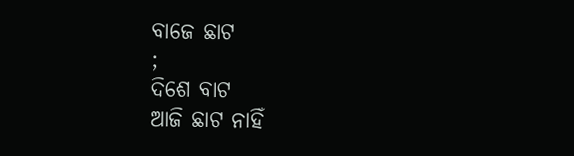ବାଜେ ଛାଟ
;
ଦିଶେ ବାଟ
ଆଜି ଛାଟ ନାହିଁ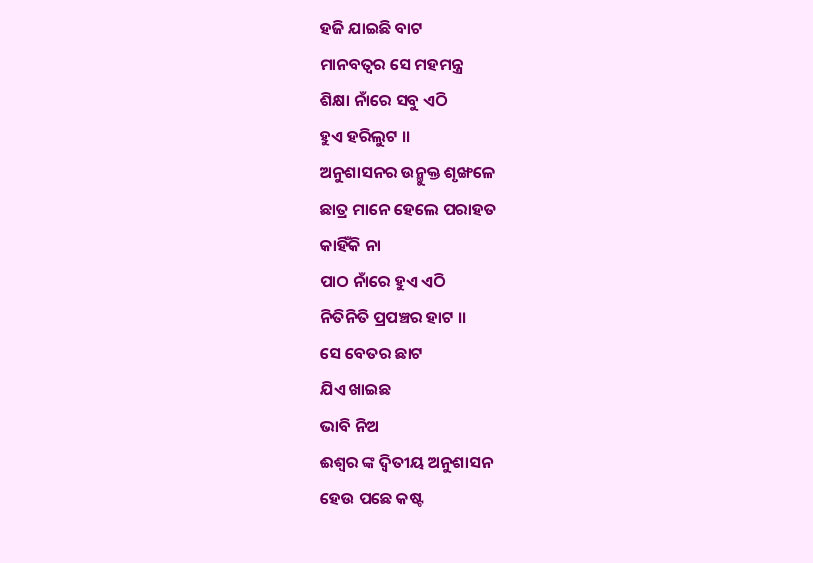ହଜି ଯାଇଛି ବାଟ
ମାନବତ୍ଵର ସେ ମହମନ୍ତ୍ର
ଶିକ୍ଷା ନାଁରେ ସବୁ ଏଠି
ହୁଏ ହରିଲୁଟ ।।
ଅନୁଶାସନର ଉନ୍ମୁକ୍ତ ଶୃଙ୍ଖଳେ
ଛାତ୍ର ମାନେ ହେଲେ ପରାହତ
କାହିଁକି ନା
ପାଠ ନାଁରେ ହୁଏ ଏଠି
ନିତିନିତି ପ୍ରପଞ୍ଚର ହାଟ ।।
ସେ ବେତର ଛାଟ
ଯିଏ ଖାଇଛ
ଭାବି ନିଅ
ଈଶ୍ୱର ଙ୍କ ଦ୍ଵିତୀୟ ଅନୁଶାସନ
ହେଉ ପଛେ କଷ୍ଟ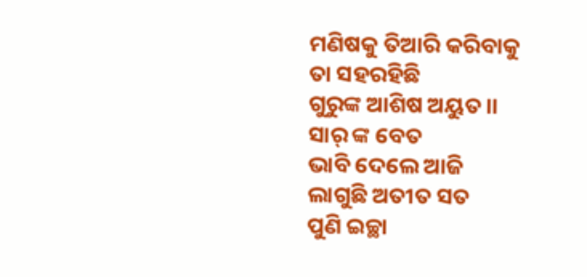ମଣିଷକୁ ତିଆରି କରିବାକୁ
ତା ସହରହିଛି
ଗୁରୁଙ୍କ ଆଶିଷ ଅୟୁତ।।
ସାର୍ ଙ୍କ ବେତ
ଭାବି ଦେଲେ ଆଜି
ଲାଗୁଛି ଅତୀତ ସତ
ପୁଣି ଇଚ୍ଛା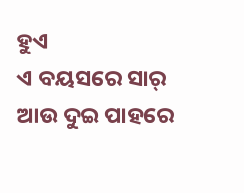ହୁଏ
ଏ ବୟସରେ ସାର୍
ଆଉ ଦୁଇ ପାହରେ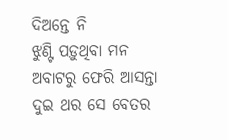ଦିଅନ୍ତେ ନି
ଝୁଣ୍ଟି ପଡ଼ୁଥିବା ମନ
ଅବାଟରୁ ଫେରି ଆସନ୍ତା
ଦୁଇ ଥର ସେ ବେତର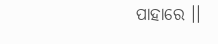ପାହାରେ ।।